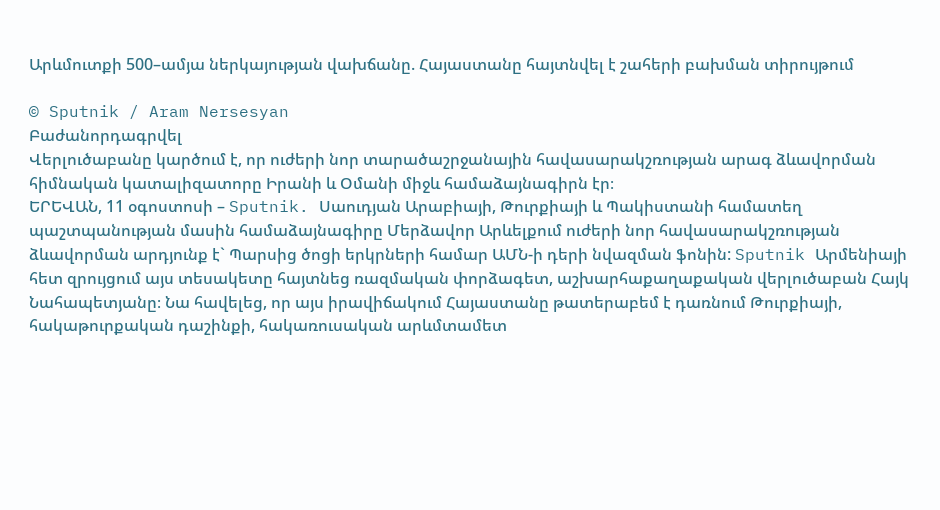Արևմուտքի 500–ամյա ներկայության վախճանը. Հայաստանը հայտնվել է շահերի բախման տիրույթում

© Sputnik / Aram Nersesyan
Բաժանորդագրվել
Վերլուծաբանը կարծում է, որ ուժերի նոր տարածաշրջանային հավասարակշռության արագ ձևավորման հիմնական կատալիզատորը Իրանի և Օմանի միջև համաձայնագիրն էր։
ԵՐԵՎԱՆ, 11 օգոստոսի – Sputnik. Սաուդյան Արաբիայի, Թուրքիայի և Պակիստանի համատեղ պաշտպանության մասին համաձայնագիրը Մերձավոր Արևելքում ուժերի նոր հավասարակշռության ձևավորման արդյունք է` Պարսից ծոցի երկրների համար ԱՄՆ-ի դերի նվազման ֆոնին: Sputnik Արմենիայի հետ զրույցում այս տեսակետը հայտնեց ռազմական փորձագետ, աշխարհաքաղաքական վերլուծաբան Հայկ Նահապետյանը։ Նա հավելեց, որ այս իրավիճակում Հայաստանը թատերաբեմ է դառնում Թուրքիայի, հակաթուրքական դաշինքի, հակառուսական արևմտամետ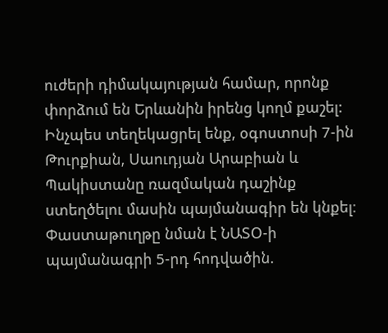ուժերի դիմակայության համար, որոնք փորձում են Երևանին իրենց կողմ քաշել:
Ինչպես տեղեկացրել ենք, օգոստոսի 7-ին Թուրքիան, Սաուդյան Արաբիան և Պակիստանը ռազմական դաշինք ստեղծելու մասին պայմանագիր են կնքել։ Փաստաթուղթը նման է ՆԱՏՕ-ի պայմանագրի 5-րդ հոդվածին.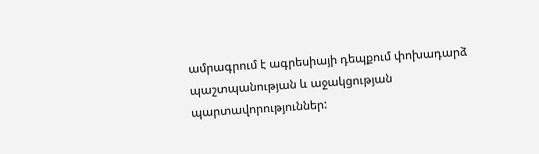ամրագրում է ագրեսիայի դեպքում փոխադարձ պաշտպանության և աջակցության պարտավորություններ: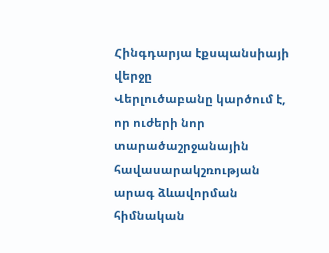Հինգդարյա էքսպանսիայի վերջը
Վերլուծաբանը կարծում է, որ ուժերի նոր տարածաշրջանային հավասարակշռության արագ ձևավորման հիմնական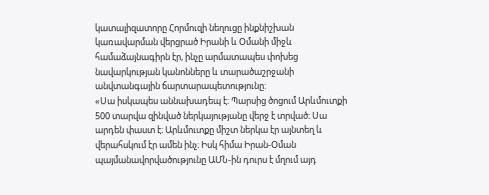կատալիզատորը Հորմուզի նեղուցը ինքնիշխան կառավարման վերցրած Իրանի և Օմանի միջև համաձայնագիրն էր, ինչը արմատապես փոխեց նավարկության կանոնները և տարածաշրջանի անվտանգային ճարտարապետությունը:
«Սա իսկապես աննախադեպ է։ Պարսից ծոցում Արևմուտքի 500 տարվա զինված ներկայությանը վերջ է տրված։ Սա արդեն փաստ է։ Արևմուտքը միշտ ներկա էր այնտեղ և վերահսկում էր ամեն ինչ։ Իսկ հիմա Իրան-Օման պայմանավորվածությունը ԱՄՆ-ին դուրս է մղում այդ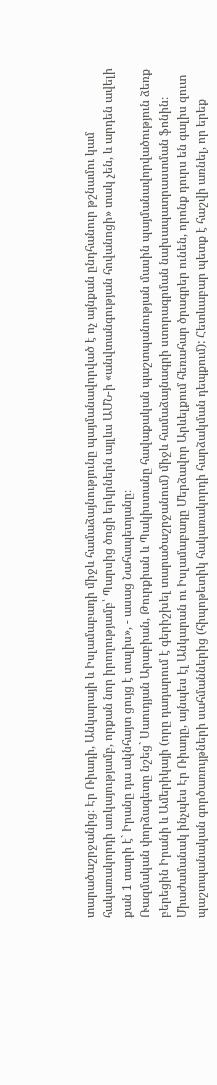տարածաշրջանից։ Էր Ռիադի, Անկարայի և Իսլամաբադի միջև համաձայնությունը պայմանավորված է ոչ այնքան ընդհանուր թշնամու կամ հակառակորդի առկայությամբ, որքան նոր իրողությամբ՝ Պարսից ծոցի երկրներն այլևս ԱՄՆ-ի «անվտանգության հովանոցի» տակ չեն, և արդեն ավելի քան 1 տարի է` Իրանը դա ակնհայտ ցույց է տալիս», - ասաց Նահապետյանը։
Ռազմական փորձագետը նշեց` Սաուդյան Արաբիան, Թուրքիան և Պակիստանը հավաքական պաշտպանության մասին պայմանավորվածություն ձեռք բերեցին Իրանի և Ամերիկայի (որը դադարում է գերիշխել տարածաշրջանում) միջև համաձայնագրի ստորագրման նախապատրաստման ֆոնին։ Միաժամանակ ինչպես Էր Ռիադը, այնպես էլ Անկարան ու Իսլամաբադը Մերձավոր Արևելքում հեռահար ծրագրեր ունեն, որոնք դուրս են գալիս զուտ պաշտպանական գործառույթների սահմաններից (հիպոթետիկ հակառակորդի հարձակման դեպքում): Հետևաբար պետք է հաշվի առնել, որ երեք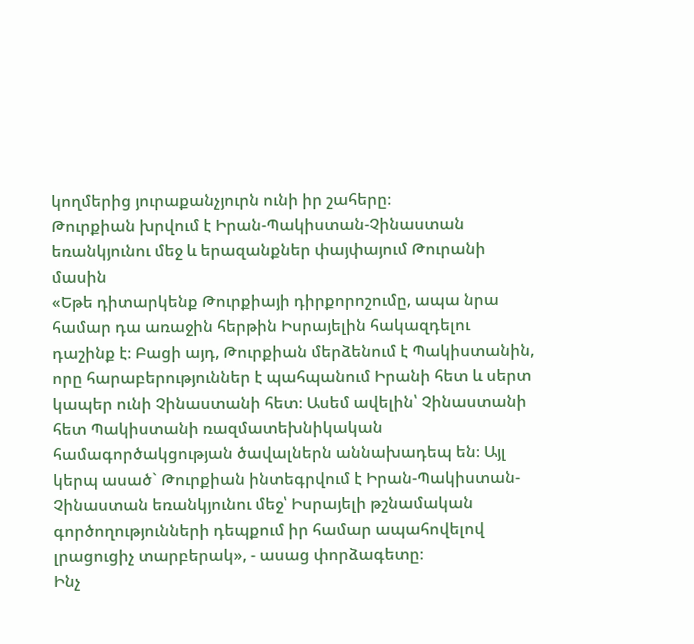կողմերից յուրաքանչյուրն ունի իր շահերը։
Թուրքիան խրվում է Իրան-Պակիստան-Չինաստան եռանկյունու մեջ և երազանքներ փայփայում Թուրանի մասին
«Եթե դիտարկենք Թուրքիայի դիրքորոշումը, ապա նրա համար դա առաջին հերթին Իսրայելին հակազդելու դաշինք է։ Բացի այդ, Թուրքիան մերձենում է Պակիստանին, որը հարաբերություններ է պահպանում Իրանի հետ և սերտ կապեր ունի Չինաստանի հետ։ Ասեմ ավելին՝ Չինաստանի հետ Պակիստանի ռազմատեխնիկական համագործակցության ծավալներն աննախադեպ են։ Այլ կերպ ասած` Թուրքիան ինտեգրվում է Իրան-Պակիստան-Չինաստան եռանկյունու մեջ՝ Իսրայելի թշնամական գործողությունների դեպքում իր համար ապահովելով լրացուցիչ տարբերակ», - ասաց փորձագետը։
Ինչ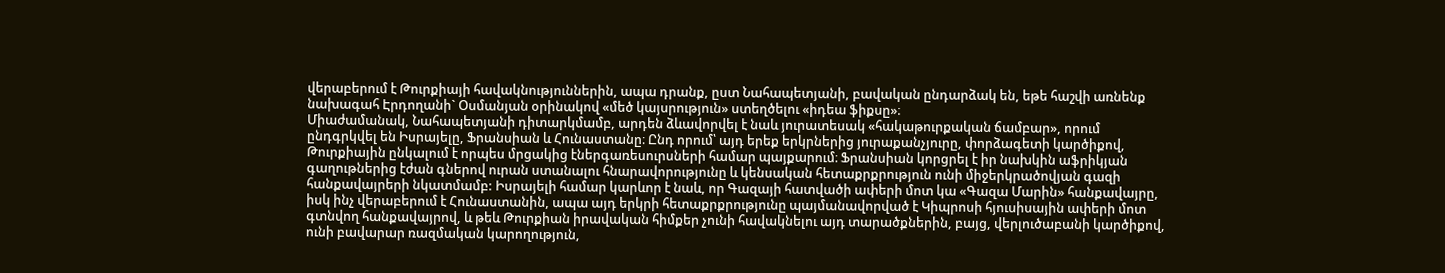վերաբերում է Թուրքիայի հավակնություններին, ապա դրանք, ըստ Նահապետյանի, բավական ընդարձակ են, եթե հաշվի առնենք նախագահ Էրդողանի` Օսմանյան օրինակով «մեծ կայսրություն» ստեղծելու «իդեա ֆիքսը»։
Միաժամանակ, Նահապետյանի դիտարկմամբ, արդեն ձևավորվել է նաև յուրատեսակ «հակաթուրքական ճամբար», որում ընդգրկվել են Իսրայելը, Ֆրանսիան և Հունաստանը։ Ընդ որում՝ այդ երեք երկրներից յուրաքանչյուրը, փորձագետի կարծիքով, Թուրքիային ընկալում է որպես մրցակից էներգառեսուրսների համար պայքարում։ Ֆրանսիան կորցրել է իր նախկին աֆրիկյան գաղութներից էժան գներով ուրան ստանալու հնարավորությունը և կենսական հետաքրքրություն ունի միջերկրածովյան գազի հանքավայրերի նկատմամբ: Իսրայելի համար կարևոր է նաև, որ Գազայի հատվածի ափերի մոտ կա «Գազա Մարին» հանքավայրը, իսկ ինչ վերաբերում է Հունաստանին, ապա այդ երկրի հետաքրքրությունը պայմանավորված է Կիպրոսի հյուսիսային ափերի մոտ գտնվող հանքավայրով, և թեև Թուրքիան իրավական հիմքեր չունի հավակնելու այդ տարածքներին, բայց, վերլուծաբանի կարծիքով, ունի բավարար ռազմական կարողություն,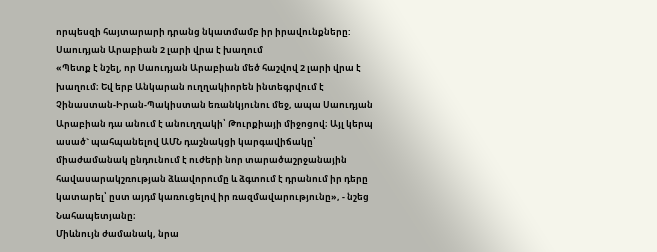որպեսզի հայտարարի դրանց նկատմամբ իր իրավունքները:
Սաուդյան Արաբիան 2 լարի վրա է խաղում
«Պետք է նշել, որ Սաուդյան Արաբիան մեծ հաշվով 2 լարի վրա է խաղում։ Եվ երբ Անկարան ուղղակիորեն ինտեգրվում է Չինաստան-Իրան-Պակիստան եռանկյունու մեջ, ապա Սաուդյան Արաբիան դա անում է անուղղակի՝ Թուրքիայի միջոցով։ Այլ կերպ ասած` պահպանելով ԱՄՆ դաշնակցի կարգավիճակը՝ միաժամանակ ընդունում է ուժերի նոր տարածաշրջանային հավասարակշռության ձևավորումը և ձգտում է դրանում իր դերը կատարել՝ ըստ այդմ կառուցելով իր ռազմավարությունը», - նշեց Նահապետյանը։
Միևնույն ժամանակ, նրա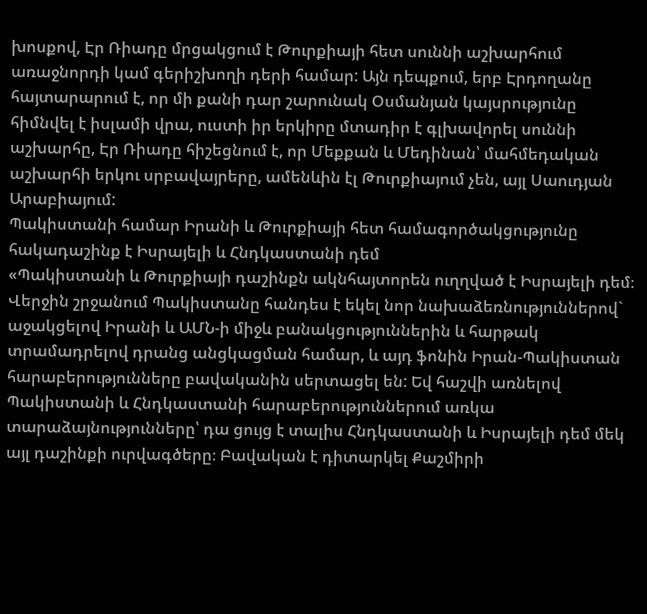խոսքով, Էր Ռիադը մրցակցում է Թուրքիայի հետ սուննի աշխարհում առաջնորդի կամ գերիշխողի դերի համար: Այն դեպքում, երբ Էրդողանը հայտարարում է, որ մի քանի դար շարունակ Օսմանյան կայսրությունը հիմնվել է իսլամի վրա, ուստի իր երկիրը մտադիր է գլխավորել սուննի աշխարհը, Էր Ռիադը հիշեցնում է, որ Մեքքան և Մեդինան՝ մահմեդական աշխարհի երկու սրբավայրերը, ամենևին էլ Թուրքիայում չեն, այլ Սաուդյան Արաբիայում:
Պակիստանի համար Իրանի և Թուրքիայի հետ համագործակցությունը հակադաշինք է Իսրայելի և Հնդկաստանի դեմ
«Պակիստանի և Թուրքիայի դաշինքն ակնհայտորեն ուղղված է Իսրայելի դեմ։ Վերջին շրջանում Պակիստանը հանդես է եկել նոր նախաձեռնություններով` աջակցելով Իրանի և ԱՄՆ-ի միջև բանակցություններին և հարթակ տրամադրելով դրանց անցկացման համար, և այդ ֆոնին Իրան-Պակիստան հարաբերությունները բավականին սերտացել են: Եվ հաշվի առնելով Պակիստանի և Հնդկաստանի հարաբերություններում առկա տարաձայնությունները՝ դա ցույց է տալիս Հնդկաստանի և Իսրայելի դեմ մեկ այլ դաշինքի ուրվագծերը։ Բավական է դիտարկել Քաշմիրի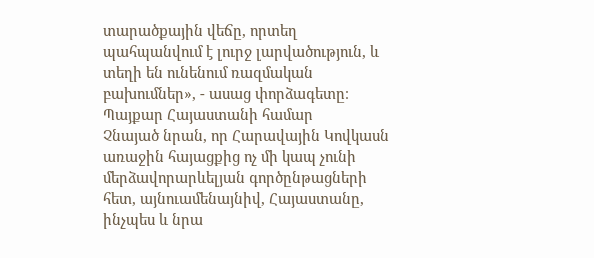տարածքային վեճը, որտեղ պահպանվում է լուրջ լարվածություն, և տեղի են ունենում ռազմական բախումներ», - ասաց փորձագետը։
Պայքար Հայաստանի համար
Չնայած նրան, որ Հարավային Կովկասն առաջին հայացքից ոչ մի կապ չունի մերձավորարևելյան գործընթացների հետ, այնուամենայնիվ, Հայաստանը, ինչպես և նրա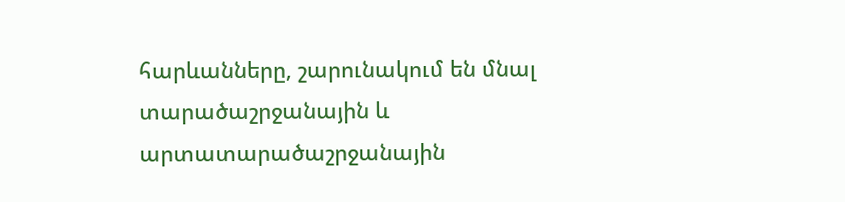հարևանները, շարունակում են մնալ տարածաշրջանային և արտատարածաշրջանային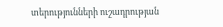տերությունների ուշադրության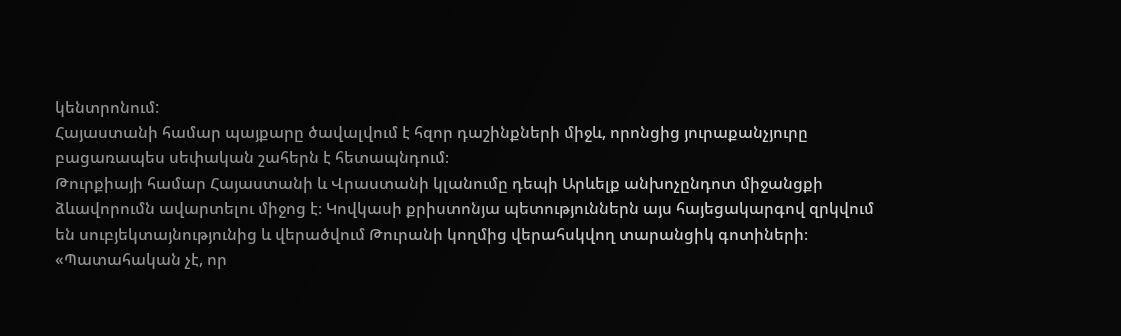կենտրոնում:
Հայաստանի համար պայքարը ծավալվում է հզոր դաշինքների միջև, որոնցից յուրաքանչյուրը բացառապես սեփական շահերն է հետապնդում։
Թուրքիայի համար Հայաստանի և Վրաստանի կլանումը դեպի Արևելք անխոչընդոտ միջանցքի ձևավորումն ավարտելու միջոց է։ Կովկասի քրիստոնյա պետություններն այս հայեցակարգով զրկվում են սուբյեկտայնությունից և վերածվում Թուրանի կողմից վերահսկվող տարանցիկ գոտիների։
«Պատահական չէ, որ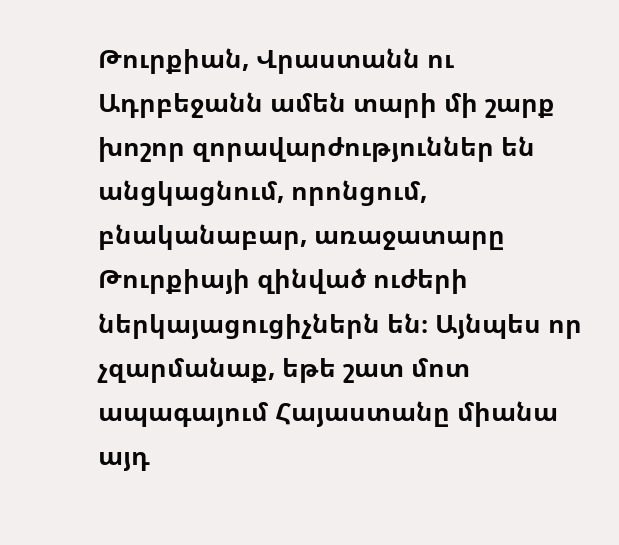Թուրքիան, Վրաստանն ու Ադրբեջանն ամեն տարի մի շարք խոշոր զորավարժություններ են անցկացնում, որոնցում, բնականաբար, առաջատարը Թուրքիայի զինված ուժերի ներկայացուցիչներն են։ Այնպես որ չզարմանաք, եթե շատ մոտ ապագայում Հայաստանը միանա այդ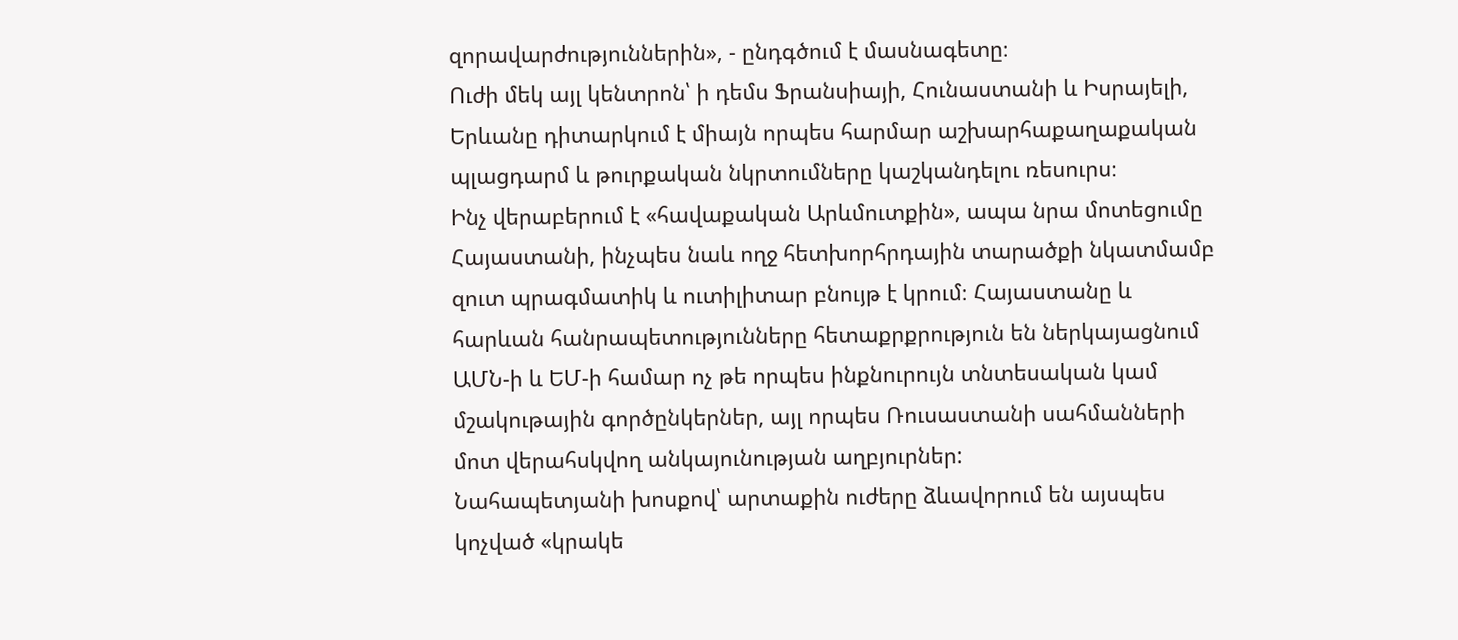զորավարժություններին», - ընդգծում է մասնագետը։
Ուժի մեկ այլ կենտրոն՝ ի դեմս Ֆրանսիայի, Հունաստանի և Իսրայելի, Երևանը դիտարկում է միայն որպես հարմար աշխարհաքաղաքական պլացդարմ և թուրքական նկրտումները կաշկանդելու ռեսուրս։
Ինչ վերաբերում է «հավաքական Արևմուտքին», ապա նրա մոտեցումը Հայաստանի, ինչպես նաև ողջ հետխորհրդային տարածքի նկատմամբ զուտ պրագմատիկ և ուտիլիտար բնույթ է կրում։ Հայաստանը և հարևան հանրապետությունները հետաքրքրություն են ներկայացնում ԱՄՆ-ի և ԵՄ-ի համար ոչ թե որպես ինքնուրույն տնտեսական կամ մշակութային գործընկերներ, այլ որպես Ռուսաստանի սահմանների մոտ վերահսկվող անկայունության աղբյուրներ:
Նահապետյանի խոսքով՝ արտաքին ուժերը ձևավորում են այսպես կոչված «կրակե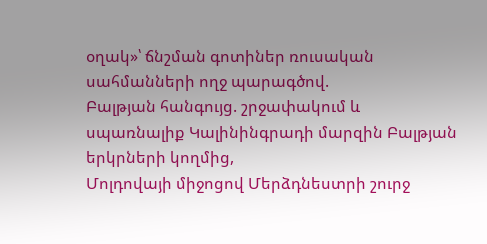օղակ»՝ ճնշման գոտիներ ռուսական սահմանների ողջ պարագծով.
Բալթյան հանգույց. շրջափակում և սպառնալիք Կալինինգրադի մարզին Բալթյան երկրների կողմից,
Մոլդովայի միջոցով Մերձդնեստրի շուրջ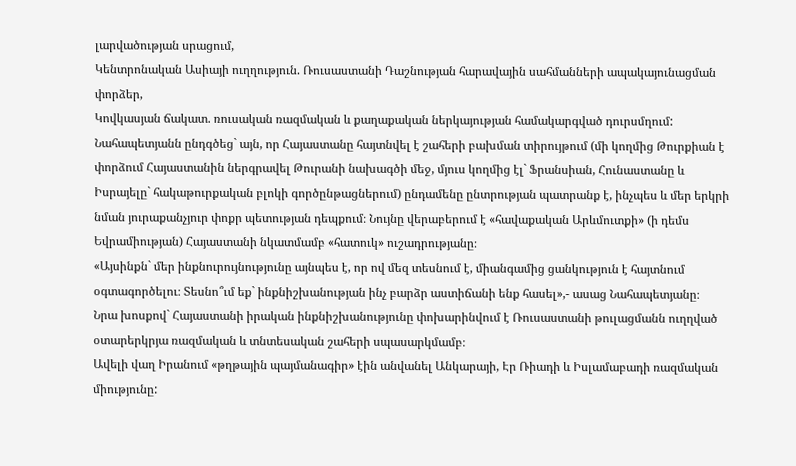լարվածության սրացում,
Կենտրոնական Ասիայի ուղղություն. Ռուսաստանի Դաշնության հարավային սահմանների ապակայունացման փորձեր,
Կովկասյան ճակատ. ռուսական ռազմական և քաղաքական ներկայության համակարգված դուրսմղում:
Նահապետյանն ընդգծեց` այն, որ Հայաստանը հայտնվել է շահերի բախման տիրույթում (մի կողմից Թուրքիան է փորձում Հայաստանին ներգրավել Թուրանի նախագծի մեջ, մյուս կողմից էլ` Ֆրանսիան, Հունաստանը և Իսրայելը` հակաթուրքական բլոկի գործընթացներում) ընդամենը ընտրության պատրանք է, ինչպես և մեր երկրի նման յուրաքանչյուր փոքր պետության դեպքում։ Նույնը վերաբերում է «հավաքական Արևմուտքի» (ի դեմս Եվրամիության) Հայաստանի նկատմամբ «հատուկ» ուշադրությանը։
«Այսինքն` մեր ինքնուրույնությունը այնպես է, որ ով մեզ տեսնում է, միանգամից ցանկություն է հայտնում օգտագործելու։ Տեսնո՞ւմ եք` ինքնիշխանության ինչ բարձր աստիճանի ենք հասել»,- ասաց Նահապետյանը։
Նրա խոսքով` Հայաստանի իրական ինքնիշխանությունը փոխարինվում է Ռուսաստանի թուլացմանն ուղղված օտարերկրյա ռազմական և տնտեսական շահերի սպասարկմամբ։
Ավելի վաղ Իրանում «թղթային պայմանագիր» էին անվանել Անկարայի, Էր Ռիադի և Իսլամաբադի ռազմական միությունը: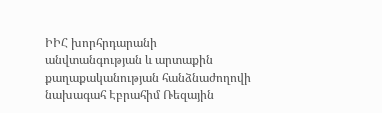ԻԻՀ խորհրդարանի անվտանգության և արտաքին քաղաքականության հանձնաժողովի նախագահ Էբրահիմ Ռեզային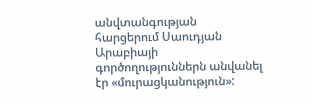անվտանգության հարցերում Սաուդյան Արաբիայի գործողություններն անվանել էր «մուրացկանություն»: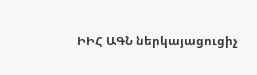ԻԻՀ ԱԳՆ ներկայացուցիչ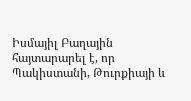Իսմայիլ Բաղային հայտարարել է, որ Պակիստանի, Թուրքիայի և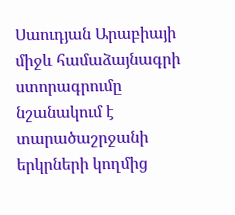Սաուդյան Արաբիայի միջև համաձայնագրի ստորագրումը նշանակում է տարածաշրջանի երկրների կողմից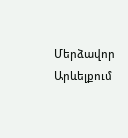Մերձավոր Արևելքում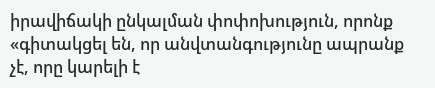իրավիճակի ընկալման փոփոխություն, որոնք «գիտակցել են, որ անվտանգությունը ապրանք չէ, որը կարելի է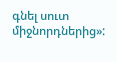գնել սուտ միջնորդներից»: